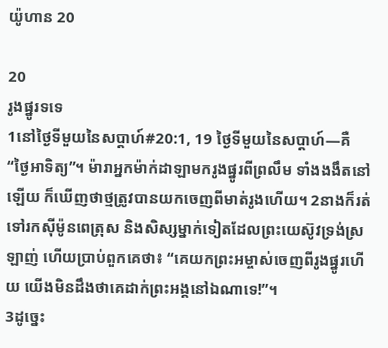យ៉ូហាន 20

20
រូងផ្នូរទទេ
1នៅថ្ងៃទីមួយនៃសប្ដាហ៍#20:1, 19 ថ្ងៃទីមួយនៃសប្ដាហ៍―គឺ “ថ្ងៃអាទិត្យ”។ ម៉ារាអ្នកម៉ាក់ដាឡាមករូងផ្នូរពីព្រលឹម ទាំងងងឹតនៅឡើយ ក៏ឃើញថាថ្មត្រូវបានយកចេញពីមាត់រូងហើយ។ 2នាងក៏រត់ទៅរកស៊ីម៉ូនពេត្រុស និងសិស្សម្នាក់ទៀតដែលព្រះយេស៊ូវទ្រង់ស្រឡាញ់ ហើយប្រាប់ពួកគេថា៖ “គេយកព្រះអម្ចាស់ចេញពីរូងផ្នូរហើយ យើងមិនដឹងថាគេដាក់ព្រះអង្គនៅឯណាទេ!”។
3ដូច្នេះ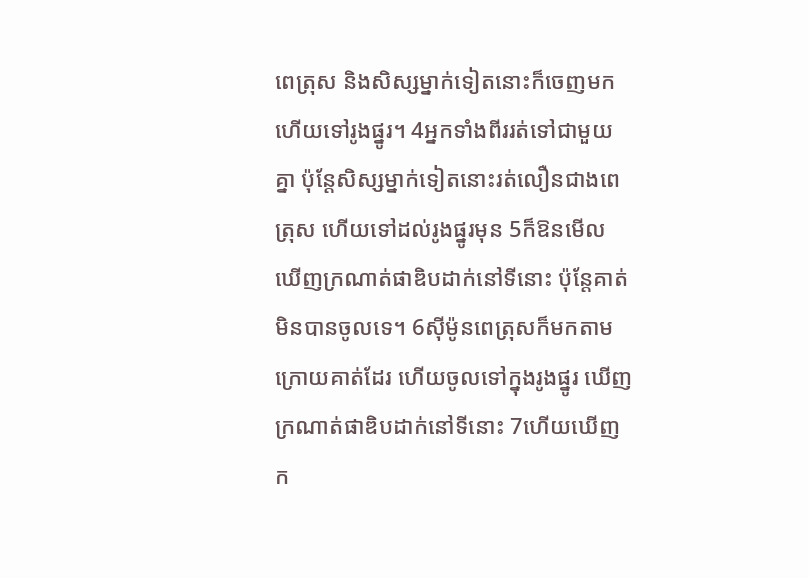ពេត្រុស និងសិស្សម្នាក់ទៀតនោះក៏ចេញមក ហើយទៅរូងផ្នូរ។ 4អ្នកទាំងពីររត់ទៅជាមួយគ្នា ប៉ុន្តែសិស្សម្នាក់ទៀតនោះរត់លឿនជាងពេត្រុស ហើយទៅដល់រូងផ្នូរមុន 5ក៏ឱនមើល ឃើញក្រណាត់ផាឌិបដាក់នៅទីនោះ ប៉ុន្តែគាត់មិនបានចូលទេ។ 6ស៊ីម៉ូនពេត្រុសក៏មកតាមក្រោយគាត់ដែរ ហើយចូលទៅក្នុងរូងផ្នូរ ឃើញក្រណាត់ផាឌិបដាក់នៅទីនោះ 7ហើយឃើញក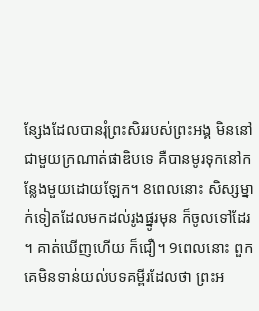ន្សែងដែលបានរុំព្រះសិររបស់ព្រះអង្គ មិននៅជាមួយក្រណាត់ផាឌិបទេ គឺបានមូរទុកនៅកន្លែងមួយដោយឡែក។ 8ពេលនោះ សិស្សម្នាក់ទៀតដែលមកដល់រូងផ្នូរមុន ក៏ចូលទៅដែរ។ គាត់ឃើញហើយ ក៏ជឿ។ 9ពេលនោះ ពួកគេមិនទាន់យល់បទគម្ពីរដែលថា ព្រះអ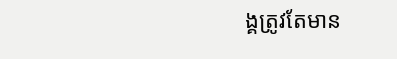ង្គត្រូវតែមាន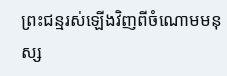ព្រះជន្មរស់ឡើងវិញពីចំណោមមនុស្ស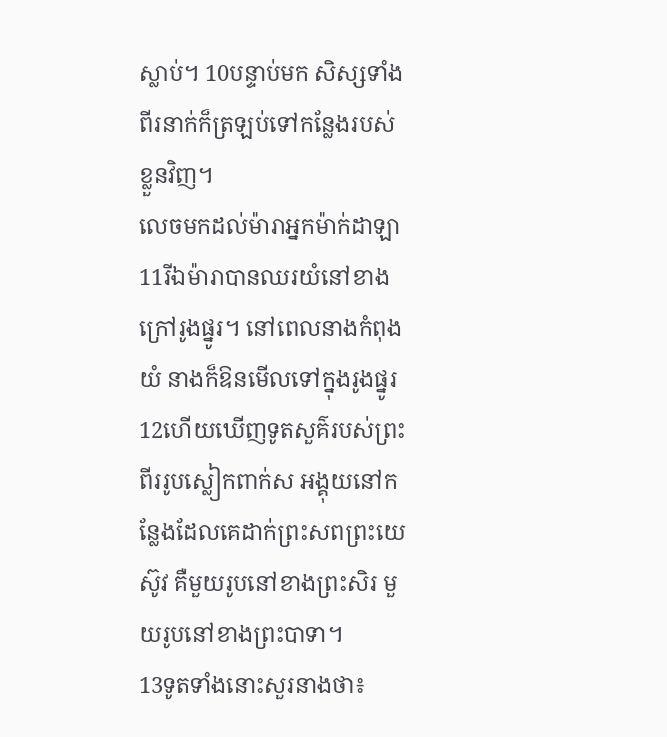ស្លាប់។ 10បន្ទាប់មក សិស្សទាំងពីរនាក់ក៏ត្រឡប់ទៅកន្លែងរបស់ខ្លួនវិញ។
លេចមកដល់ម៉ារាអ្នកម៉ាក់ដាឡា
11រីឯម៉ារាបានឈរយំនៅខាងក្រៅរូងផ្នូរ។ នៅពេលនាងកំពុងយំ នាងក៏ឱនមើលទៅក្នុងរូងផ្នូរ 12ហើយឃើញទូតសួគ៌របស់ព្រះពីររូបស្លៀកពាក់ស អង្គុយនៅកន្លែងដែលគេដាក់ព្រះសពព្រះយេស៊ូវ គឺមួយរូបនៅខាងព្រះសិរ មួយរូបនៅខាងព្រះបាទា។
13ទូតទាំងនោះសួរនាងថា៖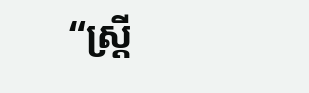“ស្ត្រី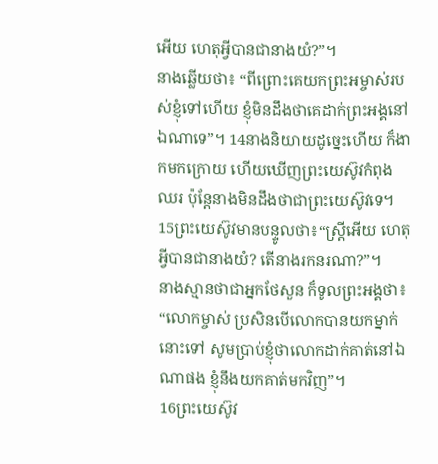អើយ ហេតុអ្វីបានជានាងយំ?”។
នាងឆ្លើយថា៖ “ពីព្រោះគេយកព្រះអម្ចាស់របស់ខ្ញុំទៅហើយ ខ្ញុំមិនដឹងថាគេដាក់ព្រះអង្គនៅឯណាទេ”។ 14នាងនិយាយដូច្នេះហើយ ក៏ងាកមកក្រោយ ហើយឃើញព្រះយេស៊ូវកំពុងឈរ ប៉ុន្តែនាងមិនដឹងថាជាព្រះយេស៊ូវទេ។
15ព្រះយេស៊ូវមានបន្ទូលថា៖“ស្ត្រីអើយ ហេតុអ្វីបានជានាងយំ? តើនាងរកនរណា?”។
នាងស្មានថាជាអ្នកថែសួន ក៏ទូលព្រះអង្គថា៖ “លោកម្ចាស់ ប្រសិនបើលោកបានយកម្នាក់នោះទៅ សូមប្រាប់ខ្ញុំថាលោកដាក់គាត់នៅឯណាផង ខ្ញុំនឹងយកគាត់មកវិញ”។
16ព្រះយេស៊ូវ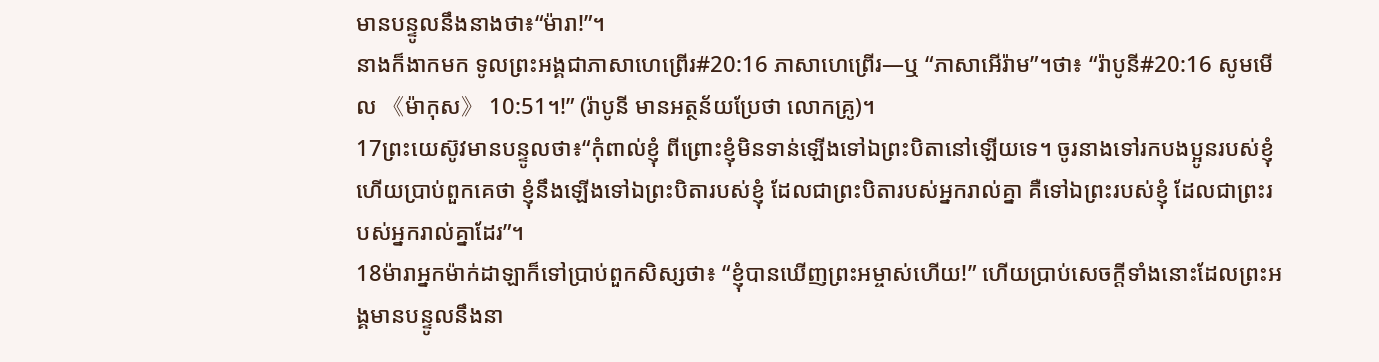មានបន្ទូលនឹងនាងថា៖“ម៉ារា!”។
នាងក៏ងាកមក ទូលព្រះអង្គជាភាសាហេព្រើរ#20:16 ភាសាហេព្រើរ―ឬ “ភាសាអើរ៉ាម”។ថា៖ “រ៉ាបូនី#20:16 សូមមើល 《ម៉ាកុស》 10:51។!” (រ៉ាបូនី មានអត្ថន័យប្រែថា លោកគ្រូ)។
17ព្រះយេស៊ូវមានបន្ទូលថា៖“កុំពាល់ខ្ញុំ ពីព្រោះខ្ញុំមិនទាន់ឡើងទៅឯព្រះបិតានៅឡើយទេ។ ចូរនាងទៅរកបងប្អូនរបស់ខ្ញុំ ហើយប្រាប់ពួកគេថា ខ្ញុំនឹងឡើងទៅឯព្រះបិតារបស់ខ្ញុំ ដែលជាព្រះបិតារបស់អ្នករាល់គ្នា គឺទៅឯព្រះរបស់ខ្ញុំ ដែលជាព្រះរបស់អ្នករាល់គ្នាដែរ”។
18ម៉ារាអ្នកម៉ាក់ដាឡាក៏ទៅប្រាប់ពួកសិស្សថា៖ “ខ្ញុំបានឃើញព្រះអម្ចាស់ហើយ!” ហើយប្រាប់សេចក្ដីទាំងនោះដែលព្រះអង្គមានបន្ទូលនឹងនា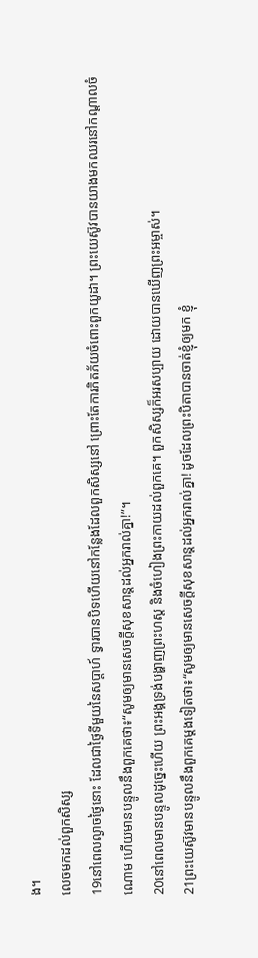ង។
លេចមកដល់ពួកសិស្ស
19នៅពេលល្ងាចថ្ងៃនោះ ដែលជាថ្ងៃទីមួយនៃសប្ដាហ៍ ទ្វារបានបិទហើយនៅកន្លែងដែលពួកសិស្សនៅ ព្រោះតែការភិតភ័យចំពោះពួកយូដា។ ព្រះយេស៊ូវបានយាងមកឈរនៅកណ្ដាលចំណោម ហើយមានបន្ទូលនឹងពួកគេថា៖“សូមឲ្យមានសេចក្ដីសុខសាន្តដល់អ្នករាល់គ្នា!”។
20នៅពេលមានបន្ទូលដូច្នេះហើយ ព្រះអង្គទ្រង់បង្ហាញព្រះហស្ត និងចំហៀងព្រះកាយដល់ពួកគេ។ ពួកសិស្សក៏អរសប្បាយ ដោយបានឃើញព្រះអម្ចាស់។
21ព្រះយេស៊ូវមានបន្ទូលនឹងពួកគេម្ដងទៀតថា៖“សូមឲ្យមានសេចក្ដីសុខសាន្តដល់អ្នករាល់គ្នា! ដូចដែលព្រះបិតាបានចាត់ខ្ញុំឲ្យមក ខ្ញុំ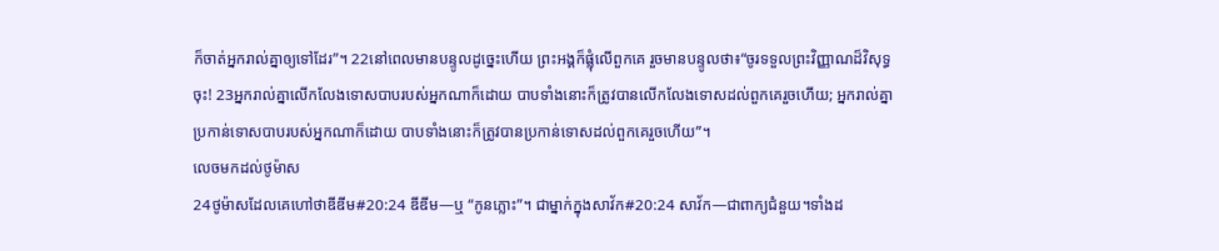ក៏ចាត់អ្នករាល់គ្នាឲ្យទៅដែរ”។ 22នៅពេលមានបន្ទូលដូច្នេះហើយ ព្រះអង្គក៏ផ្លុំលើពួកគេ រួចមានបន្ទូលថា៖“ចូរទទួលព្រះវិញ្ញាណដ៏វិសុទ្ធចុះ! 23អ្នករាល់គ្នាលើកលែងទោសបាបរបស់អ្នកណាក៏ដោយ បាបទាំងនោះក៏ត្រូវបានលើកលែងទោសដល់ពួកគេរួចហើយ; អ្នករាល់គ្នាប្រកាន់ទោសបាបរបស់អ្នកណាក៏ដោយ បាបទាំងនោះក៏ត្រូវបានប្រកាន់ទោសដល់ពួកគេរួចហើយ”។
លេចមកដល់ថូម៉ាស
24ថូម៉ាសដែលគេហៅថាឌីឌីម#20:24 ឌីឌីម―ឬ “កូនភ្លោះ”។ ជាម្នាក់ក្នុងសាវ័ក#20:24 សាវ័ក―ជាពាក្យជំនួយ។ទាំងដ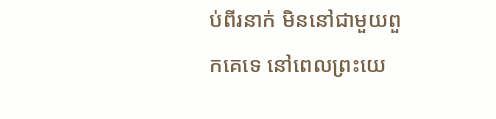ប់ពីរនាក់ មិននៅជាមួយពួកគេទេ នៅពេលព្រះយេ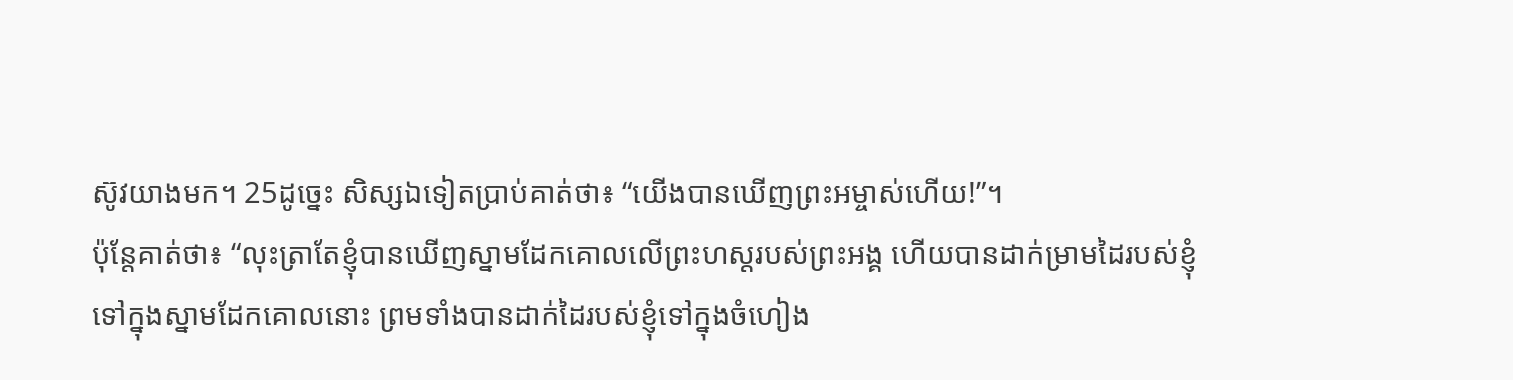ស៊ូវយាងមក។ 25ដូច្នេះ សិស្សឯទៀតប្រាប់គាត់ថា៖ “យើងបានឃើញព្រះអម្ចាស់ហើយ!”។
ប៉ុន្តែគាត់ថា៖ “លុះត្រាតែខ្ញុំបានឃើញស្នាមដែកគោលលើព្រះហស្តរបស់ព្រះអង្គ ហើយបានដាក់ម្រាមដៃរបស់ខ្ញុំទៅក្នុងស្នាមដែកគោលនោះ ព្រមទាំងបានដាក់ដៃរបស់ខ្ញុំទៅក្នុងចំហៀង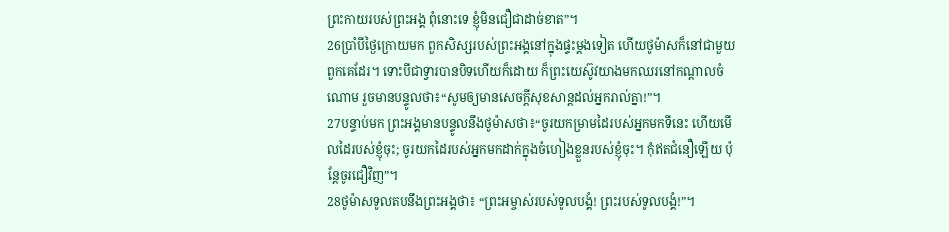ព្រះកាយរបស់ព្រះអង្គ ពុំនោះទេ ខ្ញុំមិនជឿជាដាច់ខាត”។
26ប្រាំបីថ្ងៃក្រោយមក ពួកសិស្សរបស់ព្រះអង្គនៅក្នុងផ្ទះម្ដងទៀត ហើយថូម៉ាសក៏នៅជាមួយពួកគេដែរ។ ទោះបីជាទ្វារបានបិទហើយក៏ដោយ ក៏ព្រះយេស៊ូវយាងមកឈរនៅកណ្ដាលចំណោម រួចមានបន្ទូលថា៖“សូមឲ្យមានសេចក្ដីសុខសាន្តដល់អ្នករាល់គ្នា!”។
27បន្ទាប់មក ព្រះអង្គមានបន្ទូលនឹងថូម៉ាសថា៖“ចូរយកម្រាមដៃរបស់អ្នកមកទីនេះ ហើយមើលដៃរបស់ខ្ញុំចុះ; ចូរយកដៃរបស់អ្នកមកដាក់ក្នុងចំហៀងខ្លួនរបស់ខ្ញុំចុះ។ កុំឥតជំនឿឡើយ ប៉ុន្តែចូរជឿវិញ”។
28ថូម៉ាសទូលតបនឹងព្រះអង្គថា៖ “ព្រះអម្ចាស់របស់ទូលបង្គំ! ព្រះរបស់ទូលបង្គំ!”។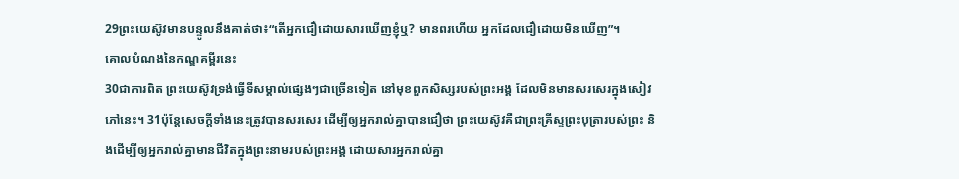29ព្រះយេស៊ូវមានបន្ទូលនឹងគាត់ថា៖“តើអ្នកជឿដោយសារឃើញខ្ញុំឬ? មានពរហើយ អ្នកដែលជឿដោយមិនឃើញ”។
គោលបំណងនៃកណ្ឌគម្ពីរនេះ
30ជាការពិត ព្រះយេស៊ូវទ្រង់ធ្វើទីសម្គាល់ផ្សេងៗជាច្រើនទៀត នៅមុខពួកសិស្សរបស់ព្រះអង្គ ដែលមិនមានសរសេរក្នុងសៀវភៅនេះ។ 31ប៉ុន្តែសេចក្ដីទាំងនេះត្រូវបានសរសេរ ដើម្បីឲ្យអ្នករាល់គ្នាបានជឿថា ព្រះយេស៊ូវគឺជាព្រះគ្រីស្ទព្រះបុត្រារបស់ព្រះ និងដើម្បីឲ្យអ្នករាល់គ្នាមានជីវិតក្នុងព្រះនាមរបស់ព្រះអង្គ ដោយសារអ្នករាល់គ្នា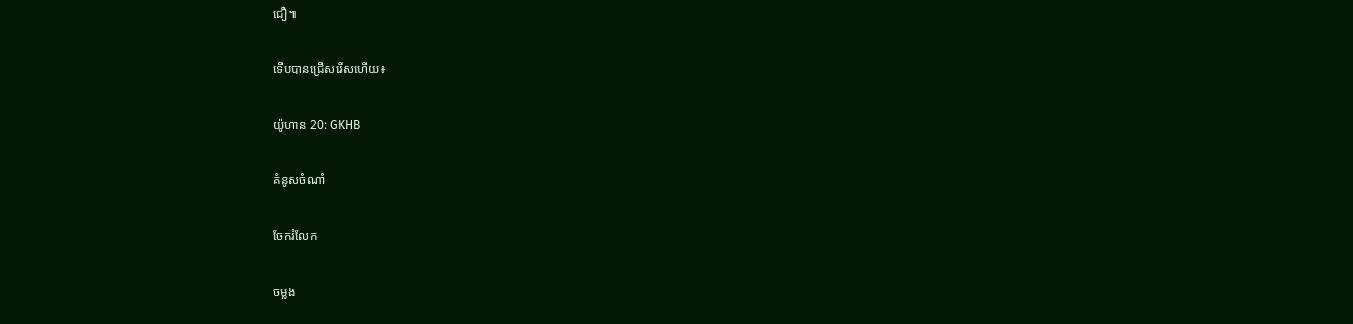ជឿ៕

ទើបបានជ្រើសរើសហើយ៖

យ៉ូហាន 20: GKHB

គំនូសចំណាំ

ចែករំលែក

ចម្លង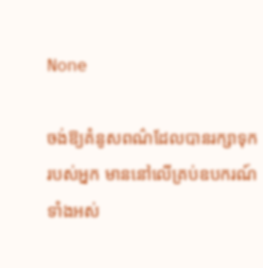None

ចង់ឱ្យគំនូសពណ៌ដែលបានរក្សាទុករបស់អ្នក មាននៅលើគ្រប់ឧបករណ៍ទាំងអស់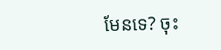មែនទេ? ចុះ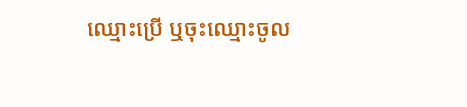ឈ្មោះប្រើ ឬចុះឈ្មោះចូល